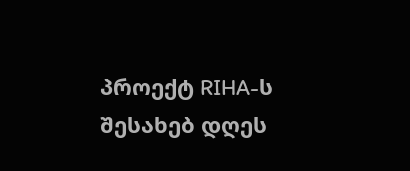პროექტ RIHA-ს შესახებ დღეს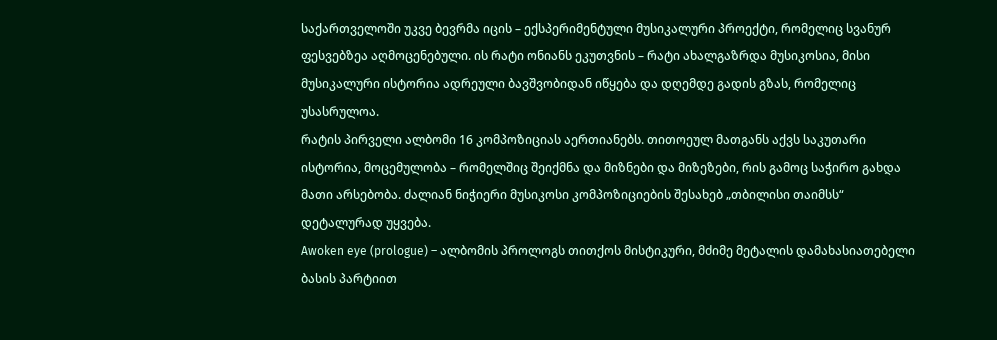საქართველოში უკვე ბევრმა იცის – ექსპერიმენტული მუსიკალური პროექტი, რომელიც სვანურ ფესვებზეა აღმოცენებული. ის რატი ონიანს ეკუთვნის – რატი ახალგაზრდა მუსიკოსია, მისი მუსიკალური ისტორია ადრეული ბავშვობიდან იწყება და დღემდე გადის გზას, რომელიც უსასრულოა.
რატის პირველი ალბომი 16 კომპოზიციას აერთიანებს. თითოეულ მათგანს აქვს საკუთარი ისტორია, მოცემულობა – რომელშიც შეიქმნა და მიზნები და მიზეზები, რის გამოც საჭირო გახდა მათი არსებობა. ძალიან ნიჭიერი მუსიკოსი კომპოზიციების შესახებ „თბილისი თაიმსს“ დეტალურად უყვება.
Awoken eye (prologue) – ალბომის პროლოგს თითქოს მისტიკური, მძიმე მეტალის დამახასიათებელი ბასის პარტიით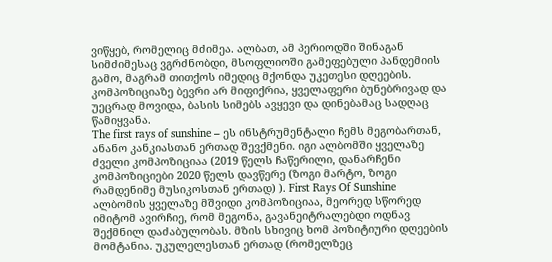ვიწყებ, რომელიც მძიმეა. ალბათ, ამ პერიოდში შინაგან სიმძიმესაც ვგრძნობდი, მსოფლიოში გამეფებული პანდემიის გამო, მაგრამ თითქოს იმედიც მქონდა უკეთესი დღეების. კომპოზიციაზე ბევრი არ მიფიქრია, ყველაფერი ბუნებრივად და უეცრად მოვიდა, ბასის სიმებს ავყევი და დინებამაც სადღაც წამიყვანა.
The first rays of sunshine – ეს ინსტრუმენტალი ჩემს მეგობართან, ანანო კანკიასთან ერთად შევქმენი. იგი ალბომში ყველაზე ძველი კომპოზიციაა (2019 წელს ჩაწერილი, დანარჩენი კომპოზიციები 2020 წელს დავწერე (ზოგი მარტო, ზოგი რამდენიმე მუსიკოსთან ერთად) ). First Rays Of Sunshine ალბომის ყველაზე მშვიდი კომპოზიციაა, მეორედ სწორედ იმიტომ ავირჩიე, რომ მეგონა, გავანეიტრალებდი ოდნავ შექმნილ დაძაბულობას. მზის სხივიც ხომ პოზიტიური დღეების მომტანია. უკულელესთან ერთად (რომელზეც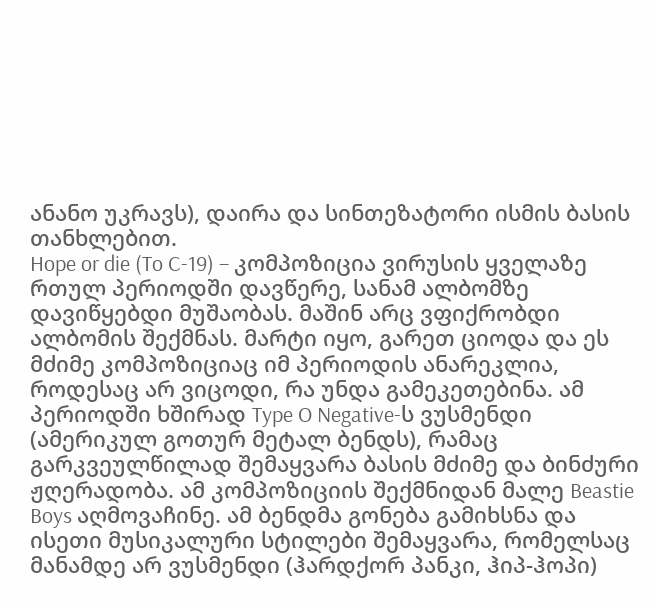ანანო უკრავს), დაირა და სინთეზატორი ისმის ბასის თანხლებით.
Hope or die (To C-19) – კომპოზიცია ვირუსის ყველაზე რთულ პერიოდში დავწერე, სანამ ალბომზე დავიწყებდი მუშაობას. მაშინ არც ვფიქრობდი ალბომის შექმნას. მარტი იყო, გარეთ ციოდა და ეს მძიმე კომპოზიციაც იმ პერიოდის ანარეკლია, როდესაც არ ვიცოდი, რა უნდა გამეკეთებინა. ამ პერიოდში ხშირად Type O Negative-ს ვუსმენდი (ამერიკულ გოთურ მეტალ ბენდს), რამაც გარკვეულწილად შემაყვარა ბასის მძიმე და ბინძური ჟღერადობა. ამ კომპოზიციის შექმნიდან მალე Beastie Boys აღმოვაჩინე. ამ ბენდმა გონება გამიხსნა და ისეთი მუსიკალური სტილები შემაყვარა, რომელსაც მანამდე არ ვუსმენდი (ჰარდქორ პანკი, ჰიპ-ჰოპი)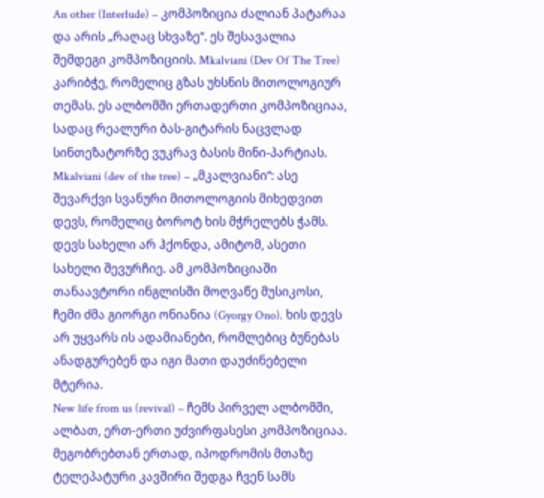An other (Interlude) – კომპოზიცია ძალიან პატარაა და არის „რაღაც სხვაზე“. ეს შესავალია შემდეგი კომპოზიციის. Mkalviani (Dev Of The Tree) კარიბჭე, რომელიც გზას უხსნის მითოლოგიურ თემას. ეს ალბომში ერთადერთი კომპოზიციაა, სადაც რეალური ბას-გიტარის ნაცვლად სინთეზატორზე ვუკრავ ბასის მინი-პარტიას.
Mkalviani (dev of the tree) – „მკალვიანი“: ასე შევარქვი სვანური მითოლოგიის მიხედვით დევს, რომელიც ბოროტ ხის მჭრელებს ჭამს. დევს სახელი არ ჰქონდა, ამიტომ, ასეთი სახელი შევურჩიე. ამ კომპოზიციაში თანაავტორი ინგლისში მოღვაწე მუსიკოსი, ჩემი ძმა გიორგი ონიანია (Gyorgy Ono). ხის დევს არ უყვარს ის ადამიანები, რომლებიც ბუნებას ანადგურებენ და იგი მათი დაუძინებელი მტერია.
New life from us (revival) – ჩემს პირველ ალბომში, ალბათ, ერთ-ერთი უძვირფასესი კომპოზიციაა. მეგობრებთან ერთად, იპოდრომის მთაზე ტელეპატური კავშირი შედგა ჩვენ სამს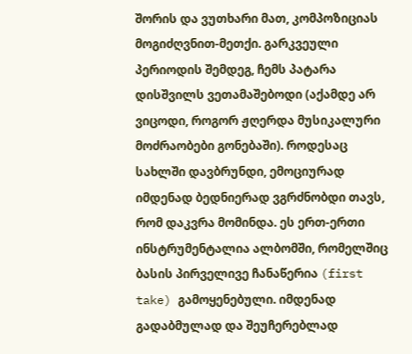შორის და ვუთხარი მათ, კომპოზიციას მოგიძღვნით-მეთქი. გარკვეული პერიოდის შემდეგ, ჩემს პატარა დისშვილს ვეთამაშებოდი (აქამდე არ ვიცოდი, როგორ ჟღერდა მუსიკალური მოძრაობები გონებაში). როდესაც სახლში დავბრუნდი, ემოციურად იმდენად ბედნიერად ვგრძნობდი თავს, რომ დაკვრა მომინდა. ეს ერთ-ერთი ინსტრუმენტალია ალბომში, რომელშიც ბასის პირველივე ჩანაწერია (first take) გამოყენებული. იმდენად გადაბმულად და შეუჩერებლად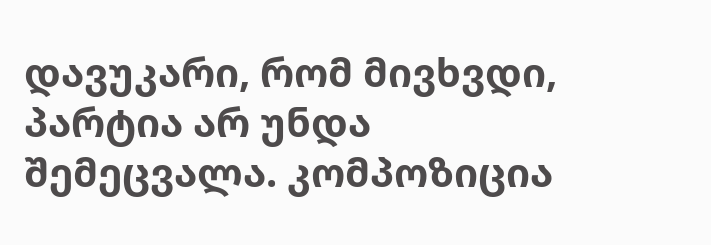დავუკარი, რომ მივხვდი, პარტია არ უნდა შემეცვალა. კომპოზიცია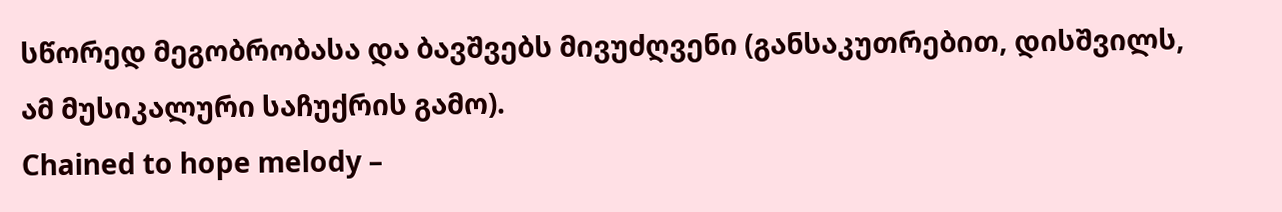სწორედ მეგობრობასა და ბავშვებს მივუძღვენი (განსაკუთრებით, დისშვილს, ამ მუსიკალური საჩუქრის გამო).
Chained to hope melody –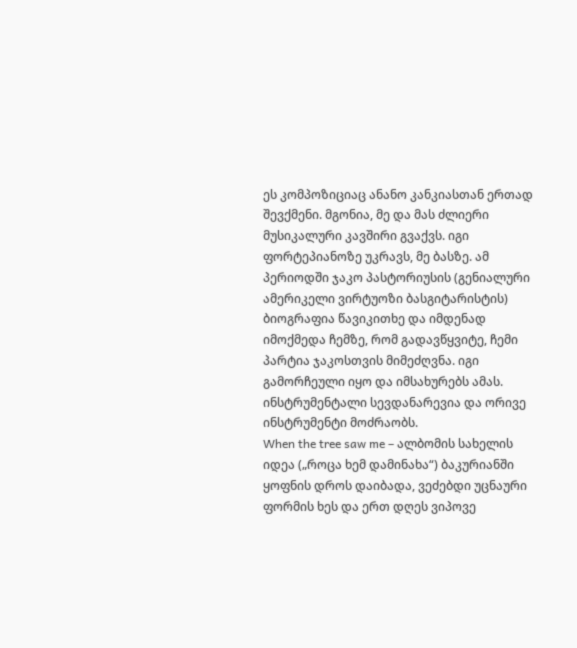ეს კომპოზიციაც ანანო კანკიასთან ერთად შევქმენი. მგონია, მე და მას ძლიერი მუსიკალური კავშირი გვაქვს. იგი ფორტეპიანოზე უკრავს, მე ბასზე. ამ პერიოდში ჯაკო პასტორიუსის (გენიალური ამერიკელი ვირტუოზი ბასგიტარისტის) ბიოგრაფია წავიკითხე და იმდენად იმოქმედა ჩემზე, რომ გადავწყვიტე, ჩემი პარტია ჯაკოსთვის მიმეძღვნა. იგი გამორჩეული იყო და იმსახურებს ამას. ინსტრუმენტალი სევდანარევია და ორივე ინსტრუმენტი მოძრაობს.
When the tree saw me – ალბომის სახელის იდეა („როცა ხემ დამინახა“) ბაკურიანში ყოფნის დროს დაიბადა, ვეძებდი უცნაური ფორმის ხეს და ერთ დღეს ვიპოვე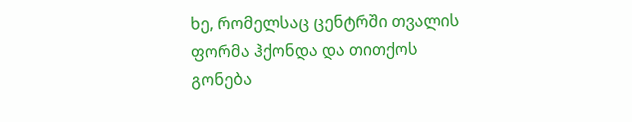ხე, რომელსაც ცენტრში თვალის ფორმა ჰქონდა და თითქოს გონება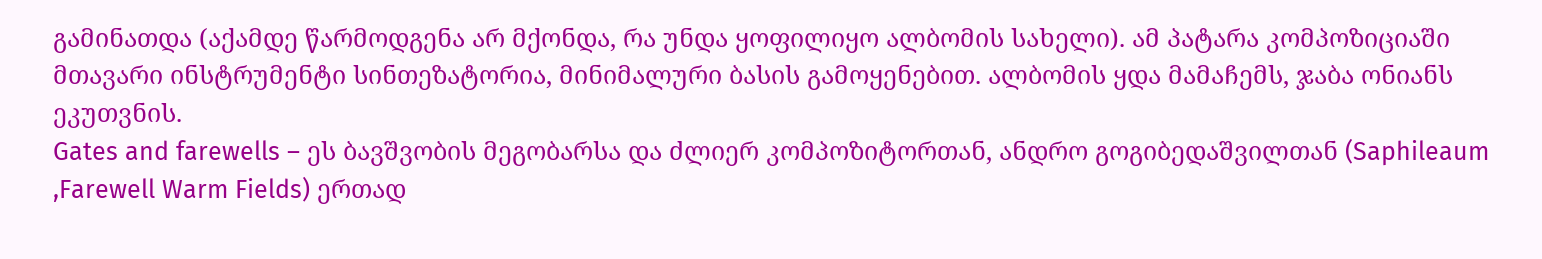გამინათდა (აქამდე წარმოდგენა არ მქონდა, რა უნდა ყოფილიყო ალბომის სახელი). ამ პატარა კომპოზიციაში მთავარი ინსტრუმენტი სინთეზატორია, მინიმალური ბასის გამოყენებით. ალბომის ყდა მამაჩემს, ჯაბა ონიანს ეკუთვნის.
Gates and farewells – ეს ბავშვობის მეგობარსა და ძლიერ კომპოზიტორთან, ანდრო გოგიბედაშვილთან (Saphileaum ,Farewell Warm Fields) ერთად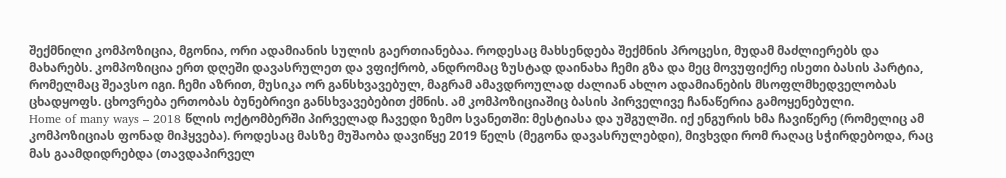შექმნილი კომპოზიცია, მგონია, ორი ადამიანის სულის გაერთიანებაა. როდესაც მახსენდება შექმნის პროცესი, მუდამ მაძლიერებს და მახარებს. კომპოზიცია ერთ დღეში დავასრულეთ და ვფიქრობ, ანდრომაც ზუსტად დაინახა ჩემი გზა და მეც მოვუფიქრე ისეთი ბასის პარტია, რომელმაც შეავსო იგი. ჩემი აზრით, მუსიკა ორ განსხვავებულ, მაგრამ ამავდროულად ძალიან ახლო ადამიანების მსოფლმხედველობას ცხადყოფს. ცხოვრება ერთობას ბუნებრივი განსხვავებებით ქმნის. ამ კომპოზიციაშიც ბასის პირველივე ჩანაწერია გამოყენებული.
Home of many ways – 2018 წლის ოქტომბერში პირველად ჩავედი ზემო სვანეთში: მესტიასა და უშგულში. იქ ენგურის ხმა ჩავიწერე (რომელიც ამ კომპოზიციას ფონად მიჰყვება). როდესაც მასზე მუშაობა დავიწყე 2019 წელს (მეგონა დავასრულებდი), მივხვდი რომ რაღაც სჭირდებოდა, რაც მას გაამდიდრებდა (თავდაპირველ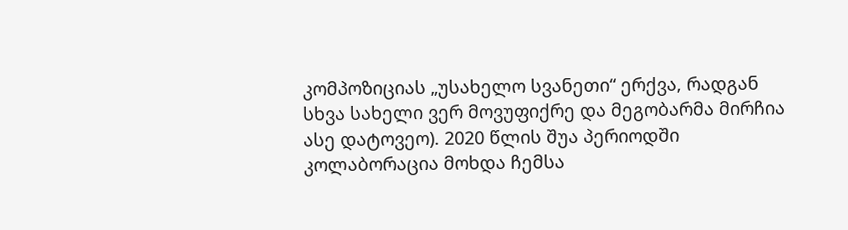კომპოზიციას „უსახელო სვანეთი“ ერქვა, რადგან სხვა სახელი ვერ მოვუფიქრე და მეგობარმა მირჩია ასე დატოვეო). 2020 წლის შუა პერიოდში კოლაბორაცია მოხდა ჩემსა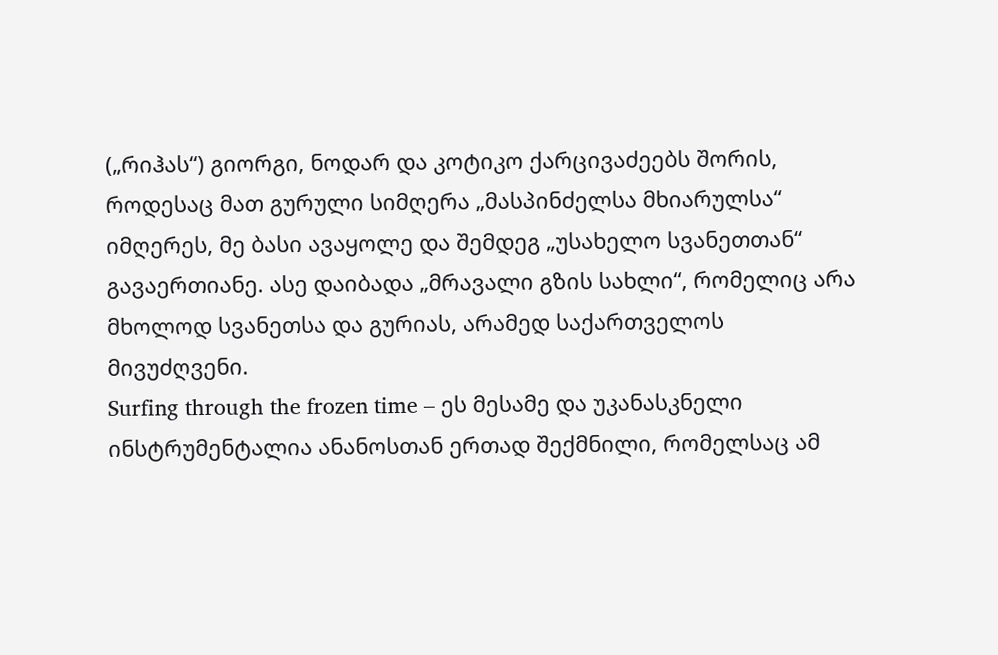(„რიჰას“) გიორგი, ნოდარ და კოტიკო ქარცივაძეებს შორის, როდესაც მათ გურული სიმღერა „მასპინძელსა მხიარულსა“ იმღერეს, მე ბასი ავაყოლე და შემდეგ „უსახელო სვანეთთან“ გავაერთიანე. ასე დაიბადა „მრავალი გზის სახლი“, რომელიც არა მხოლოდ სვანეთსა და გურიას, არამედ საქართველოს მივუძღვენი.
Surfing through the frozen time – ეს მესამე და უკანასკნელი ინსტრუმენტალია ანანოსთან ერთად შექმნილი, რომელსაც ამ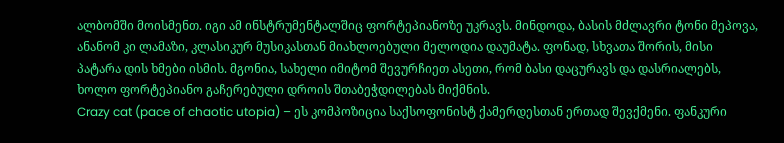ალბომში მოისმენთ. იგი ამ ინსტრუმენტალშიც ფორტეპიანოზე უკრავს. მინდოდა, ბასის მძლავრი ტონი მეპოვა, ანანომ კი ლამაზი, კლასიკურ მუსიკასთან მიახლოებული მელოდია დაუმატა. ფონად, სხვათა შორის, მისი პატარა დის ხმები ისმის. მგონია, სახელი იმიტომ შევურჩიეთ ასეთი, რომ ბასი დაცურავს და დასრიალებს, ხოლო ფორტეპიანო გაჩერებული დროის შთაბეჭდილებას მიქმნის.
Crazy cat (pace of chaotic utopia) – ეს კომპოზიცია საქსოფონისტ ქამერდესთან ერთად შევქმენი. ფანკური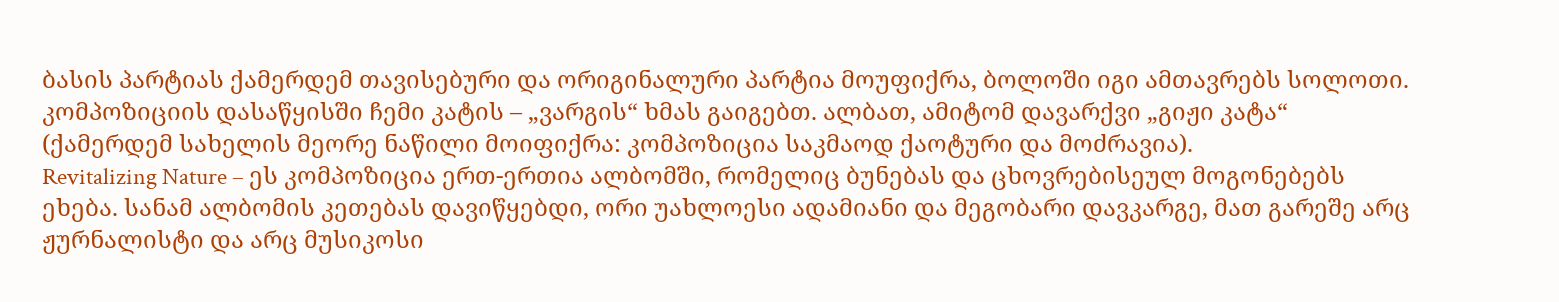ბასის პარტიას ქამერდემ თავისებური და ორიგინალური პარტია მოუფიქრა, ბოლოში იგი ამთავრებს სოლოთი. კომპოზიციის დასაწყისში ჩემი კატის – „ვარგის“ ხმას გაიგებთ. ალბათ, ამიტომ დავარქვი „გიჟი კატა“ (ქამერდემ სახელის მეორე ნაწილი მოიფიქრა: კომპოზიცია საკმაოდ ქაოტური და მოძრავია).
Revitalizing Nature – ეს კომპოზიცია ერთ-ერთია ალბომში, რომელიც ბუნებას და ცხოვრებისეულ მოგონებებს ეხება. სანამ ალბომის კეთებას დავიწყებდი, ორი უახლოესი ადამიანი და მეგობარი დავკარგე, მათ გარეშე არც ჟურნალისტი და არც მუსიკოსი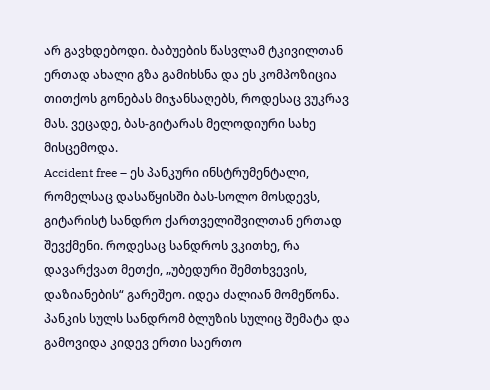არ გავხდებოდი. ბაბუების წასვლამ ტკივილთან ერთად ახალი გზა გამიხსნა და ეს კომპოზიცია თითქოს გონებას მიჯანსაღებს, როდესაც ვუკრავ მას. ვეცადე, ბას-გიტარას მელოდიური სახე მისცემოდა.
Accident free – ეს პანკური ინსტრუმენტალი, რომელსაც დასაწყისში ბას-სოლო მოსდევს, გიტარისტ სანდრო ქართველიშვილთან ერთად შევქმენი. როდესაც სანდროს ვკითხე, რა დავარქვათ მეთქი, „უბედური შემთხვევის, დაზიანების“ გარეშეო. იდეა ძალიან მომეწონა. პანკის სულს სანდრომ ბლუზის სულიც შემატა და გამოვიდა კიდევ ერთი საერთო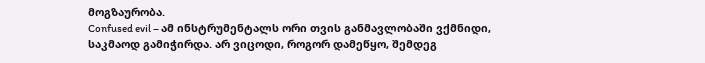მოგზაურობა.
Confused evil – ამ ინსტრუმენტალს ორი თვის განმავლობაში ვქმნიდი, საკმაოდ გამიჭირდა. არ ვიცოდი, როგორ დამეწყო, შემდეგ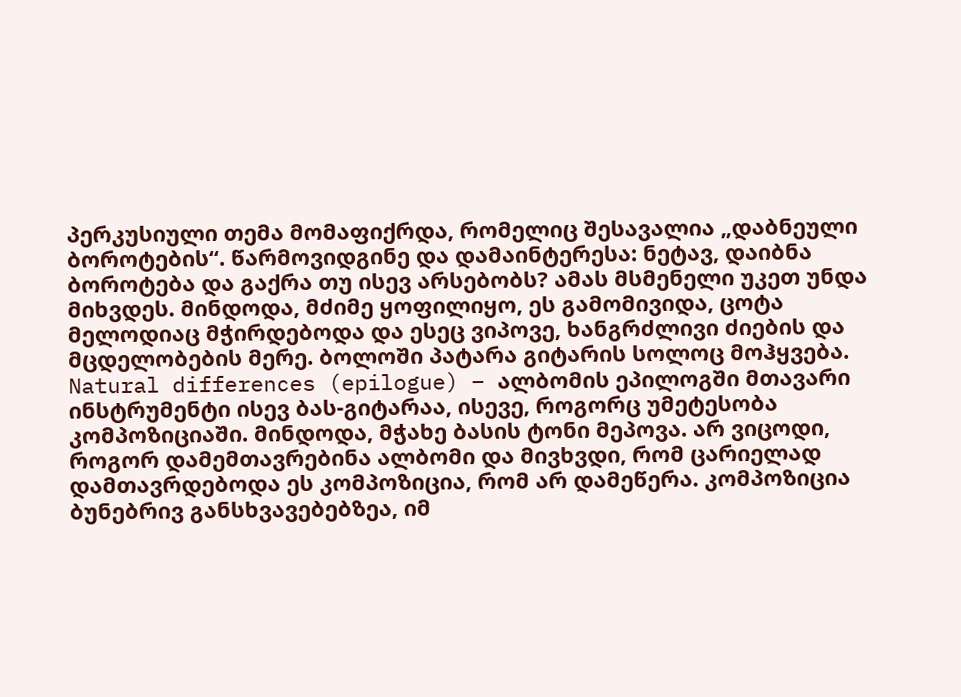პერკუსიული თემა მომაფიქრდა, რომელიც შესავალია „დაბნეული ბოროტების“. წარმოვიდგინე და დამაინტერესა: ნეტავ, დაიბნა ბოროტება და გაქრა თუ ისევ არსებობს? ამას მსმენელი უკეთ უნდა მიხვდეს. მინდოდა, მძიმე ყოფილიყო, ეს გამომივიდა, ცოტა მელოდიაც მჭირდებოდა და ესეც ვიპოვე, ხანგრძლივი ძიების და მცდელობების მერე. ბოლოში პატარა გიტარის სოლოც მოჰყვება.
Natural differences (epilogue) – ალბომის ეპილოგში მთავარი ინსტრუმენტი ისევ ბას-გიტარაა, ისევე, როგორც უმეტესობა კომპოზიციაში. მინდოდა, მჭახე ბასის ტონი მეპოვა. არ ვიცოდი, როგორ დამემთავრებინა ალბომი და მივხვდი, რომ ცარიელად დამთავრდებოდა ეს კომპოზიცია, რომ არ დამეწერა. კომპოზიცია ბუნებრივ განსხვავებებზეა, იმ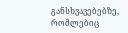განსხვავებებზე, რომლებიც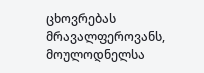ცხოვრებას მრავალფეროვანს, მოულოდნელსა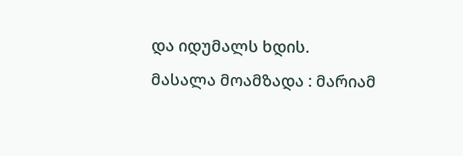და იდუმალს ხდის.
მასალა მოამზადა : მარიამ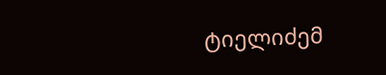ტიელიძემ